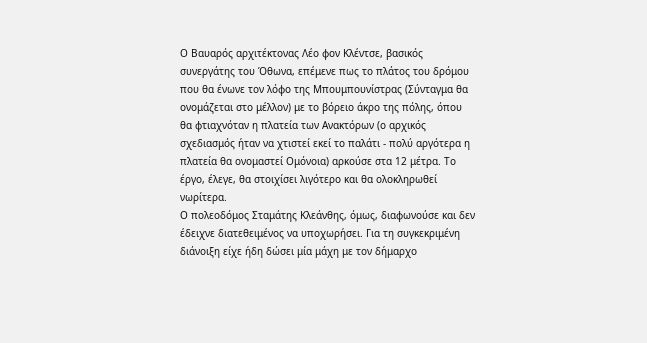Ο Βαυαρός αρχιτέκτονας Λέο φον Κλέντσε, βασικός συνεργάτης του Όθωνα, επέμενε πως το πλάτος του δρόμου που θα ένωνε τον λόφο της Μπουμπουνίστρας (Σύνταγμα θα ονομάζεται στο μέλλον) με το βόρειο άκρο της πόλης, όπου θα φτιαχνόταν η πλατεία των Ανακτόρων (ο αρχικός σχεδιασμός ήταν να χτιστεί εκεί το παλάτι - πολύ αργότερα η πλατεία θα ονομαστεί Ομόνοια) αρκούσε στα 12 μέτρα. Το έργο, έλεγε, θα στοιχίσει λιγότερο και θα ολοκληρωθεί νωρίτερα.
Ο πολεοδόμος Σταμάτης Κλεάνθης, όμως, διαφωνούσε και δεν έδειχνε διατεθειμένος να υποχωρήσει. Για τη συγκεκριμένη διάνοιξη είχε ήδη δώσει μία μάχη με τον δήμαρχο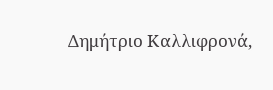Δημήτριο Καλλιφρονά,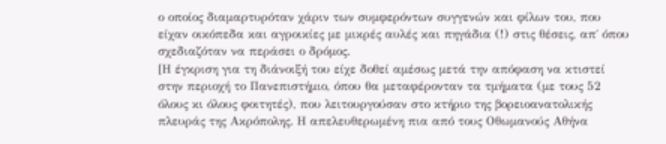ο οποίος διαμαρτυρόταν χάριν των συμφερόντων συγγενών και φίλων του, που είχαν οικόπεδα και αγροικίες με μικρές αυλές και πηγάδια (!) στις θέσεις, απ΄ όπου σχεδιαζόταν να περάσει ο δρόμος.
[Η έγκριση για τη διάνοιξή του είχε δοθεί αμέσως μετά την απόφαση να κτιστεί στην περιοχή το Πανεπιστήμιο, όπου θα μεταφέρονταν τα τμήματα (με τους 52 όλους κι όλους φοιτητές), που λειτουργούσαν στο κτήριο της βορειοανατολικής πλευράς της Ακρόπολης. Η απελευθερωμένη πια από τους Οθωμανούς Αθήνα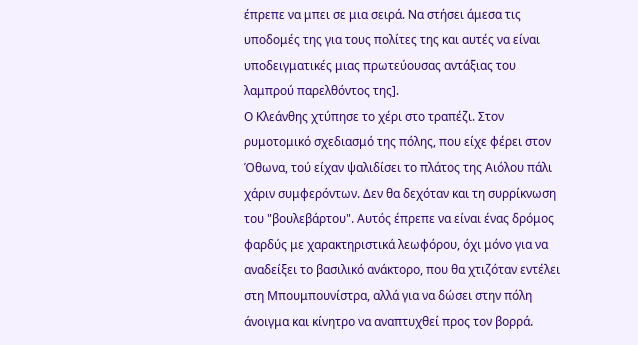έπρεπε να μπει σε μια σειρά. Να στήσει άμεσα τις υποδομές της για τους πολίτες της και αυτές να είναι υποδειγματικές μιας πρωτεύουσας αντάξιας του λαμπρού παρελθόντος της].
Ο Κλεάνθης χτύπησε το χέρι στο τραπέζι. Στον ρυμοτομικό σχεδιασμό της πόλης, που είχε φέρει στον Όθωνα, τού είχαν ψαλιδίσει το πλάτος της Αιόλου πάλι χάριν συμφερόντων. Δεν θα δεχόταν και τη συρρίκνωση του "βουλεβάρτου". Αυτός έπρεπε να είναι ένας δρόμος φαρδύς με χαρακτηριστικά λεωφόρου, όχι μόνο για να αναδείξει το βασιλικό ανάκτορο, που θα χτιζόταν εντέλει στη Μπουμπουνίστρα, αλλά για να δώσει στην πόλη άνοιγμα και κίνητρο να αναπτυχθεί προς τον βορρά.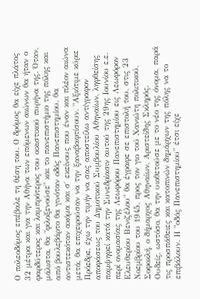Ο πολεοδόμος επέβαλε τη θέση του. Ο δρόμος θα είχε πλάτος 32 μέτρα και για την Αθήνα των επόμενων αιώνων θα ήταν ο φαρδύτερος και λαμπρότερος του οικιστικού πυρήνα της. Όταν, μάλιστα, θα "φιλοξενούσε" και το πανεπιστήμιο της πόλης και από βουλεβάρτο θα γινόταν οδός Πανεπιστημίου, θα αντιστεκόταν ακόμα και σ΄ εκείνους που έναν και πλέον αιώνα μετά, θα επιχειρούσαν να την ξαναβαφτίσουν. "Αξιότιμε κύριε Πρόεδρε, έχω την τιμήν να σας αποστείλω αντίγραφον αποφάσεως του Δημοτικού Συμβουλίου Αθηναίων, ληφθείσης παμψηφεί κατά την Συνεδρίασιν αυτού της 29ης Ιουνίου ε.ε. περί ονομασίας της Λεωφόρου Πανεπιστημίου εις Λεωφόρον Ελευθερίου Βενιζέλου" θα έγραφε σε επιστολή του, στις 23 Νοεμβρίου του 1945, προς τον γιο τού Χανιώτη πολιτικού, Σοφοκλή, ο δήμαρχος Αθηναίων, Αριστείδης Σκληρός.
Ουδείς, ωστόσο, θα την υιοθετούσε με το νέο της όνομα, παρά τις προσπάθειες και κατοπινών δημάρχων της πόλης να το επιβάλουν. Η "οδός Πανεπιστημίου" έτσι είχε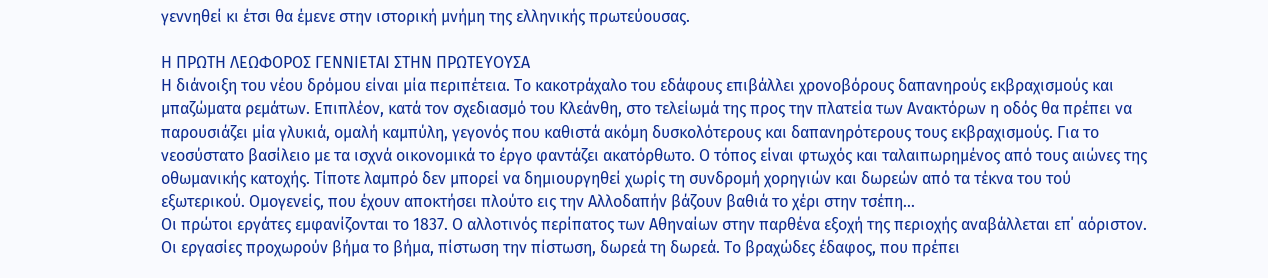γεννηθεί κι έτσι θα έμενε στην ιστορική μνήμη της ελληνικής πρωτεύουσας.

Η ΠΡΩΤΗ ΛΕΩΦΟΡΟΣ ΓΕΝΝΙΕΤΑΙ ΣΤΗΝ ΠΡΩΤΕΥΟΥΣΑ
Η διάνοιξη του νέου δρόμου είναι μία περιπέτεια. Το κακοτράχαλο του εδάφους επιβάλλει χρονοβόρους δαπανηρούς εκβραχισμούς και μπαζώματα ρεμάτων. Επιπλέον, κατά τον σχεδιασμό του Κλεάνθη, στο τελείωμά της προς την πλατεία των Ανακτόρων η οδός θα πρέπει να παρουσιάζει μία γλυκιά, ομαλή καμπύλη, γεγονός που καθιστά ακόμη δυσκολότερους και δαπανηρότερους τους εκβραχισμούς. Για το νεοσύστατο βασίλειο με τα ισχνά οικονομικά το έργο φαντάζει ακατόρθωτο. Ο τόπος είναι φτωχός και ταλαιπωρημένος από τους αιώνες της οθωμανικής κατοχής. Τίποτε λαμπρό δεν μπορεί να δημιουργηθεί χωρίς τη συνδρομή χορηγιών και δωρεών από τα τέκνα του τού εξωτερικού. Ομογενείς, που έχουν αποκτήσει πλούτο εις την Αλλοδαπήν βάζουν βαθιά το χέρι στην τσέπη...
Οι πρώτοι εργάτες εμφανίζονται το 1837. Ο αλλοτινός περίπατος των Αθηναίων στην παρθένα εξοχή της περιοχής αναβάλλεται επ΄ αόριστον. Οι εργασίες προχωρούν βήμα το βήμα, πίστωση την πίστωση, δωρεά τη δωρεά. Το βραχώδες έδαφος, που πρέπει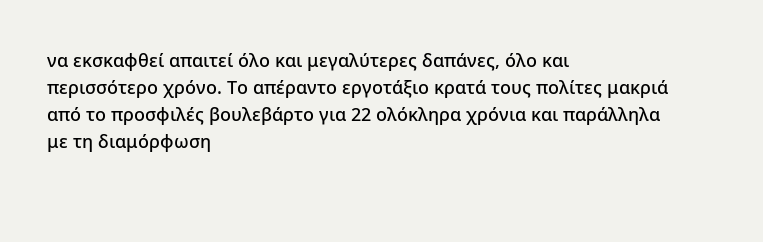να εκσκαφθεί απαιτεί όλο και μεγαλύτερες δαπάνες, όλο και περισσότερο χρόνο. Το απέραντο εργοτάξιο κρατά τους πολίτες μακριά από το προσφιλές βουλεβάρτο για 22 ολόκληρα χρόνια και παράλληλα με τη διαμόρφωση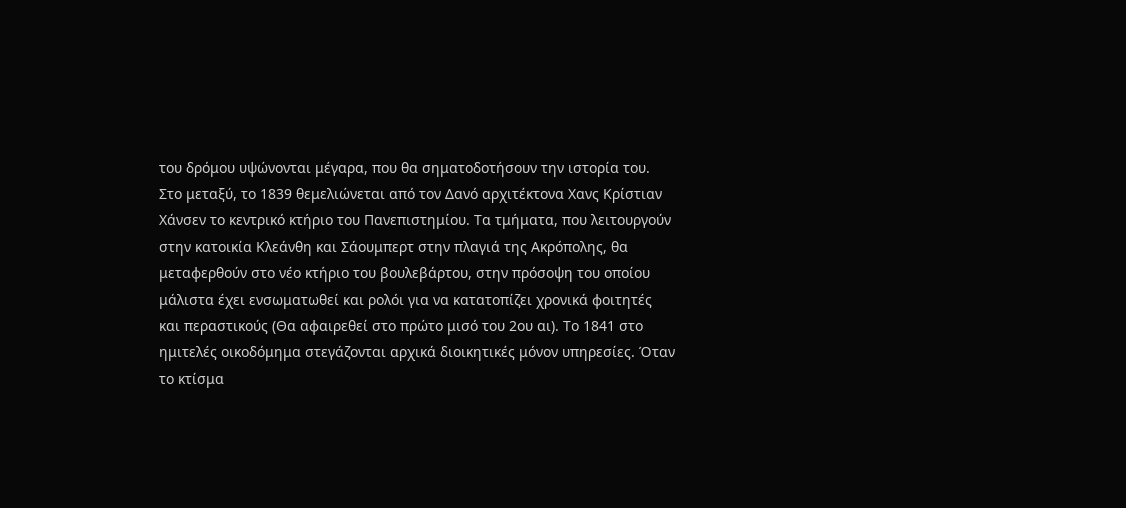του δρόμου υψώνονται μέγαρα, που θα σηματοδοτήσουν την ιστορία του.
Στο μεταξύ, το 1839 θεμελιώνεται από τον Δανό αρχιτέκτονα Χανς Κρίστιαν Χάνσεν το κεντρικό κτήριο του Πανεπιστημίου. Τα τμήματα, που λειτουργούν στην κατοικία Κλεάνθη και Σάουμπερτ στην πλαγιά της Ακρόπολης, θα μεταφερθούν στο νέο κτήριο του βουλεβάρτου, στην πρόσοψη του οποίου μάλιστα έχει ενσωματωθεί και ρολόι για να κατατοπίζει χρονικά φοιτητές και περαστικούς (Θα αφαιρεθεί στο πρώτο μισό του 2ου αι). Το 1841 στο ημιτελές οικοδόμημα στεγάζονται αρχικά διοικητικές μόνον υπηρεσίες. Όταν το κτίσμα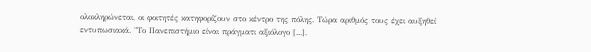ολοκληρώνεται, οι φοιτητές κατηφορίζουν στο κέντρο της πόλης. Τώρα αριθμός τους έχει αυξηθεί εντυπωσιακά. "Το Πανεπιστήμιο είναι πράγματι αξιόλογο [...].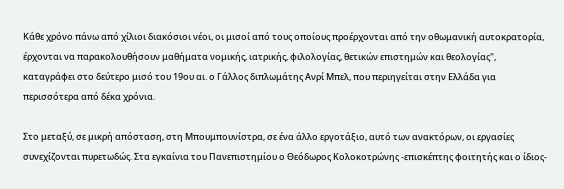Κάθε χρόνο πάνω από χίλιοι διακόσιοι νέοι, οι μισοί από τους οποίους προέρχονται από την οθωμανική αυτοκρατορία, έρχονται να παρακολουθήσουν μαθήματα νομικής, ιατρικής, φιλολογίας, θετικών επιστημών και θεολογίας", καταγράφει στο δεύτερο μισό του 19ου αι. ο Γάλλος διπλωμάτης Ανρί Μπελ, που περιηγείται στην Ελλάδα για περισσότερα από δέκα χρόνια.

Στο μεταξύ, σε μικρή απόσταση, στη Μπουμπουνίστρα, σε ένα άλλο εργοτάξιο, αυτό των ανακτόρων, οι εργασίες συνεχίζονται πυρετωδώς. Στα εγκαίνια του Πανεπιστημίου ο Θεόδωρος Κολοκοτρώνης -επισκέπτης φοιτητής και ο ίδιος-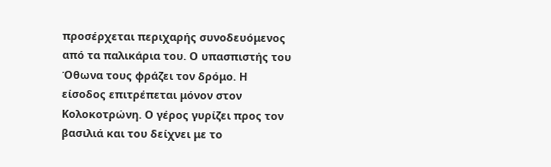προσέρχεται περιχαρής συνοδευόμενος από τα παλικάρια του. Ο υπασπιστής του Όθωνα τους φράζει τον δρόμο. Η είσοδος επιτρέπεται μόνον στον Κολοκοτρώνη. Ο γέρος γυρίζει προς τον βασιλιά και του δείχνει με το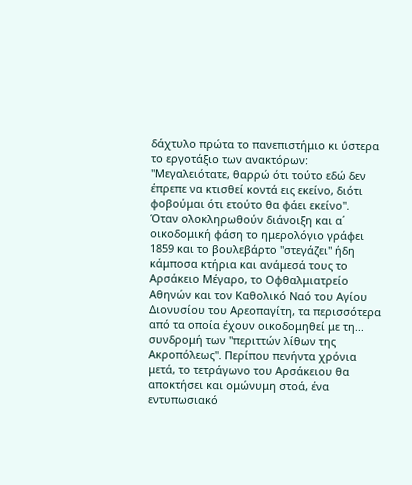δάχτυλο πρώτα το πανεπιστήμιο κι ύστερα το εργοτάξιο των ανακτόρων: "Μεγαλειότατε, θαρρώ ότι τούτο εδώ δεν έπρεπε να κτισθεί κοντά εις εκείνο, διότι φοβούμαι ότι ετούτο θα φάει εκείνο".
Όταν ολοκληρωθούν διάνοιξη και α΄ οικοδομική φάση το ημερολόγιο γράφει 1859 και το βουλεβάρτο "στεγάζει" ήδη κάμποσα κτήρια και ανάμεσά τους το Αρσάκειο Μέγαρο, το Οφθαλμιατρείο Αθηνών και τον Καθολικό Ναό του Αγίου Διονυσίου του Αρεοπαγίτη, τα περισσότερα από τα οποία έχουν οικοδομηθεί με τη... συνδρομή των "περιττών λίθων της Ακροπόλεως". Περίπου πενήντα χρόνια μετά, το τετράγωνο του Αρσάκειου θα αποκτήσει και ομώνυμη στοά, ένα εντυπωσιακό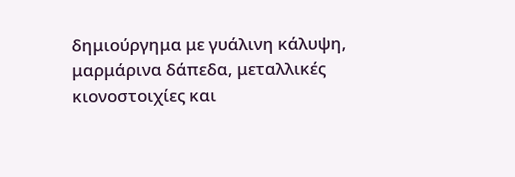δημιούργημα με γυάλινη κάλυψη, μαρμάρινα δάπεδα, μεταλλικές κιονοστοιχίες και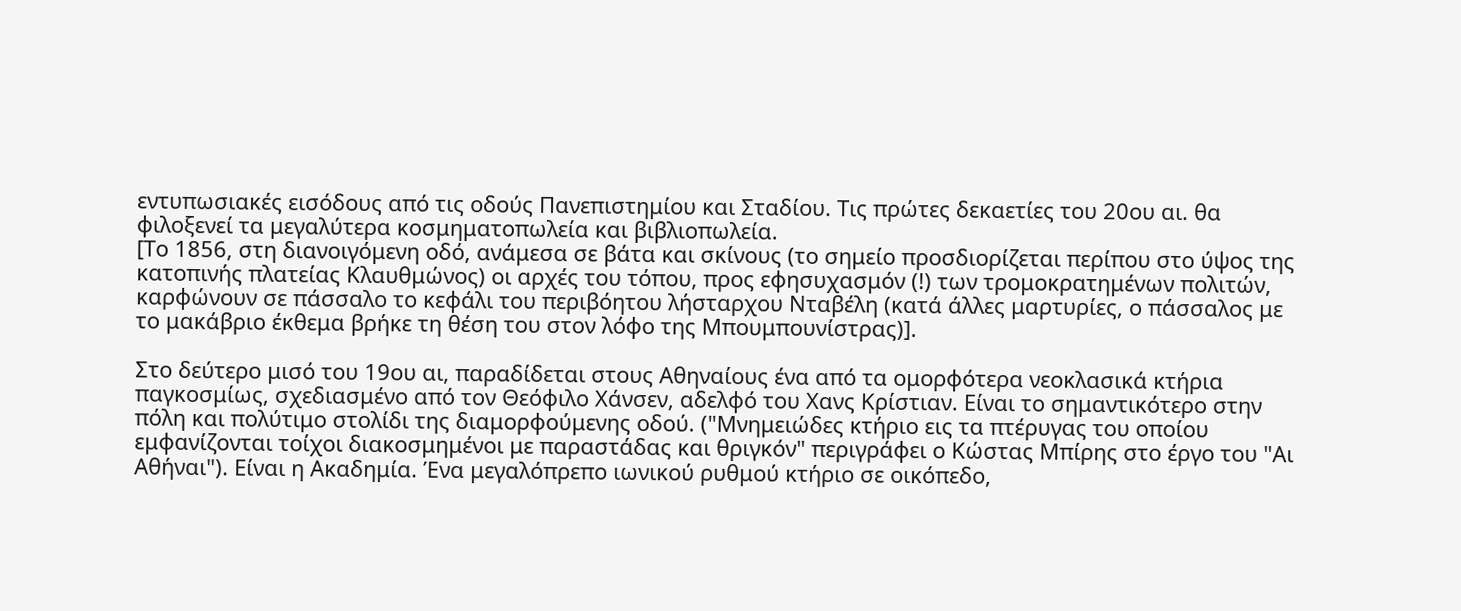εντυπωσιακές εισόδους από τις οδούς Πανεπιστημίου και Σταδίου. Τις πρώτες δεκαετίες του 20ου αι. θα φιλοξενεί τα μεγαλύτερα κοσμηματοπωλεία και βιβλιοπωλεία.
[Το 1856, στη διανοιγόμενη οδό, ανάμεσα σε βάτα και σκίνους (το σημείο προσδιορίζεται περίπου στο ύψος της κατοπινής πλατείας Κλαυθμώνος) οι αρχές του τόπου, προς εφησυχασμόν (!) των τρομοκρατημένων πολιτών, καρφώνουν σε πάσσαλο το κεφάλι του περιβόητου λήσταρχου Νταβέλη (κατά άλλες μαρτυρίες, ο πάσσαλος με το μακάβριο έκθεμα βρήκε τη θέση του στον λόφο της Μπουμπουνίστρας)].

Στο δεύτερο μισό του 19ου αι, παραδίδεται στους Αθηναίους ένα από τα ομορφότερα νεοκλασικά κτήρια παγκοσμίως, σχεδιασμένο από τον Θεόφιλο Χάνσεν, αδελφό του Χανς Κρίστιαν. Είναι το σημαντικότερο στην πόλη και πολύτιμο στολίδι της διαμορφούμενης οδού. ("Μνημειώδες κτήριο εις τα πτέρυγας του οποίου εμφανίζονται τοίχοι διακοσμημένοι με παραστάδας και θριγκόν" περιγράφει ο Κώστας Μπίρης στο έργο του "Αι Αθήναι"). Είναι η Ακαδημία. Ένα μεγαλόπρεπο ιωνικού ρυθμού κτήριο σε οικόπεδο,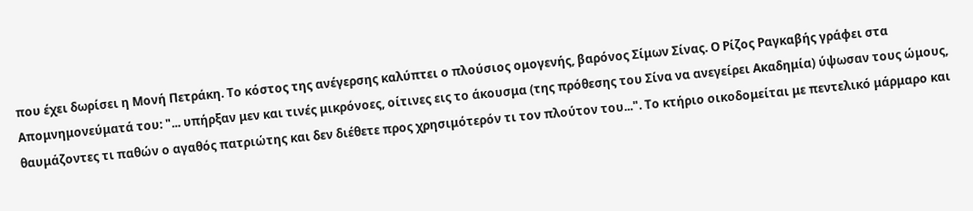που έχει δωρίσει η Μονή Πετράκη. Το κόστος της ανέγερσης καλύπτει ο πλούσιος ομογενής, βαρόνος Σίμων Σίνας. Ο Ρίζος Ραγκαβής γράφει στα Απομνημονεύματά του: "... υπήρξαν μεν και τινές μικρόνοες, οίτινες εις το άκουσμα (της πρόθεσης του Σίνα να ανεγείρει Ακαδημία) ύψωσαν τους ώμους, θαυμάζοντες τι παθών ο αγαθός πατριώτης και δεν διέθετε προς χρησιμότερόν τι τον πλούτον του...". Το κτήριο οικοδομείται με πεντελικό μάρμαρο και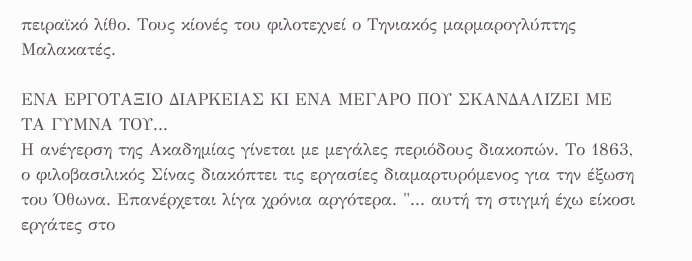πειραϊκό λίθο. Τους κίονές του φιλοτεχνεί ο Τηνιακός μαρμαρογλύπτης Μαλακατές.

ΕΝΑ ΕΡΓΟΤΑΞΙΟ ΔΙΑΡΚΕΙΑΣ ΚΙ ΕΝΑ ΜΕΓΑΡΟ ΠΟΥ ΣΚΑΝΔΑΛΙΖΕΙ ΜΕ ΤΑ ΓΥΜΝΑ ΤΟΥ...
Η ανέγερση της Ακαδημίας γίνεται με μεγάλες περιόδους διακοπών. Το 1863, ο φιλοβασιλικός Σίνας διακόπτει τις εργασίες διαμαρτυρόμενος για την έξωση του Όθωνα. Επανέρχεται λίγα χρόνια αργότερα. "... αυτή τη στιγμή έχω είκοσι εργάτες στο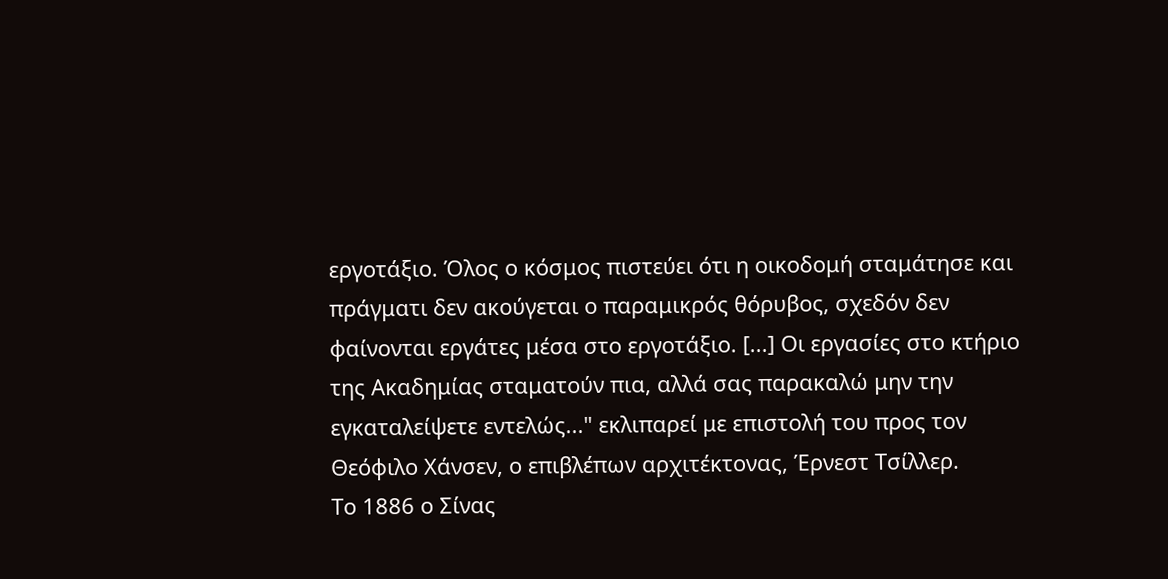εργοτάξιο. Όλος ο κόσμος πιστεύει ότι η οικοδομή σταμάτησε και πράγματι δεν ακούγεται ο παραμικρός θόρυβος, σχεδόν δεν φαίνονται εργάτες μέσα στο εργοτάξιο. [...] Οι εργασίες στο κτήριο της Ακαδημίας σταματούν πια, αλλά σας παρακαλώ μην την εγκαταλείψετε εντελώς..." εκλιπαρεί με επιστολή του προς τον Θεόφιλο Χάνσεν, ο επιβλέπων αρχιτέκτονας, Έρνεστ Τσίλλερ.
Το 1886 ο Σίνας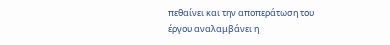πεθαίνει και την αποπεράτωση του έργου αναλαμβάνει η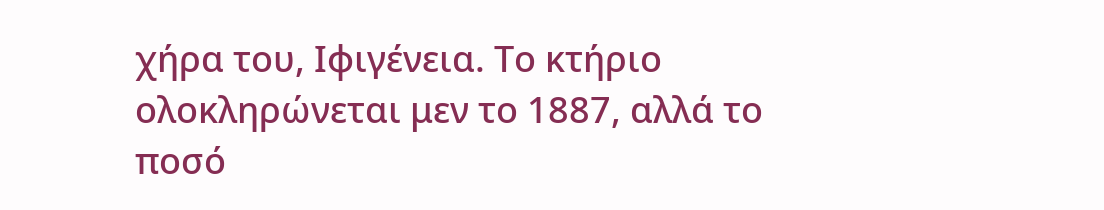χήρα του, Ιφιγένεια. Το κτήριο ολοκληρώνεται μεν το 1887, αλλά το ποσό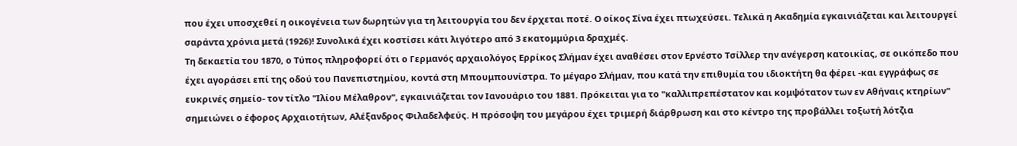που έχει υποσχεθεί η οικογένεια των δωρητών για τη λειτουργία του δεν έρχεται ποτέ. Ο οίκος Σίνα έχει πτωχεύσει. Τελικά η Ακαδημία εγκαινιάζεται και λειτουργεί σαράντα χρόνια μετά (1926)! Συνολικά έχει κοστίσει κάτι λιγότερο από 3 εκατομμύρια δραχμές.
Τη δεκαετία του 1870, ο Τύπος πληροφορεί ότι ο Γερμανός αρχαιολόγος Ερρίκος Σλήμαν έχει αναθέσει στον Ερνέστο Τσίλλερ την ανέγερση κατοικίας, σε οικόπεδο που έχει αγοράσει επί της οδού του Πανεπιστημίου, κοντά στη Μπουμπουνίστρα. Το μέγαρο Σλήμαν, που κατά την επιθυμία του ιδιοκτήτη θα φέρει -και εγγράφως σε ευκρινές σημείο- τον τίτλο "Ιλίου Μέλαθρον", εγκαινιάζεται τον Ιανουάριο του 1881. Πρόκειται για το "καλλιπρεπέστατον και κομψότατον των εν Αθήναις κτηρίων" σημειώνει ο έφορος Αρχαιοτήτων, Αλέξανδρος Φιλαδελφεύς. Η πρόσοψη του μεγάρου έχει τριμερή διάρθρωση και στο κέντρο της προβάλλει τοξωτή λότζια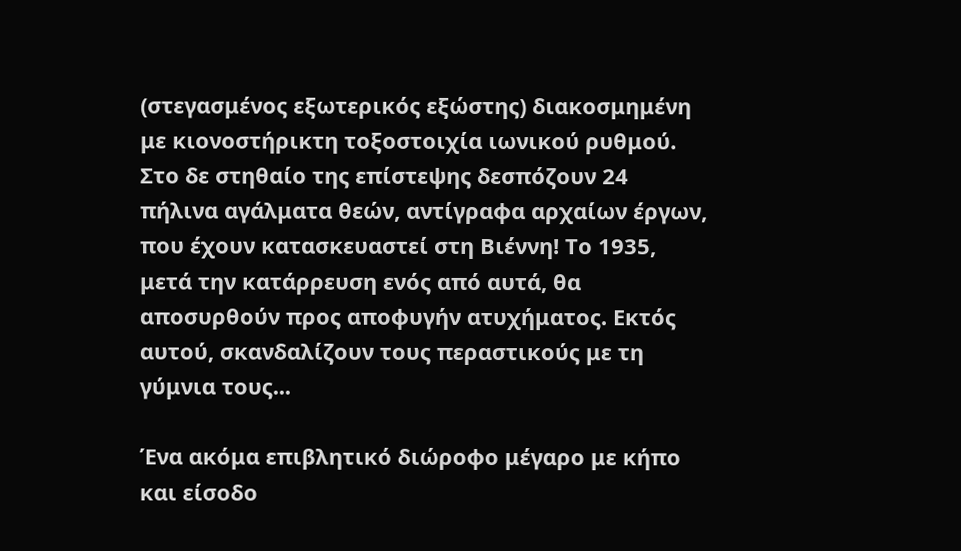(στεγασμένος εξωτερικός εξώστης) διακοσμημένη με κιονοστήρικτη τοξοστοιχία ιωνικού ρυθμού. Στο δε στηθαίο της επίστεψης δεσπόζουν 24 πήλινα αγάλματα θεών, αντίγραφα αρχαίων έργων, που έχουν κατασκευαστεί στη Βιέννη! Το 1935, μετά την κατάρρευση ενός από αυτά, θα αποσυρθούν προς αποφυγήν ατυχήματος. Εκτός αυτού, σκανδαλίζουν τους περαστικούς με τη γύμνια τους...

Ένα ακόμα επιβλητικό διώροφο μέγαρο με κήπο και είσοδο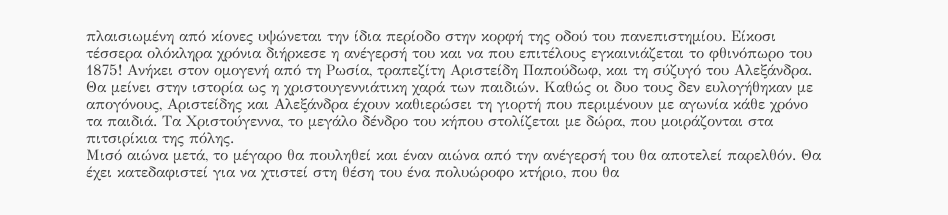πλαισιωμένη από κίονες υψώνεται την ίδια περίοδο στην κορφή της οδού του πανεπιστημίου. Είκοσι τέσσερα ολόκληρα χρόνια διήρκεσε η ανέγερσή του και να που επιτέλους εγκαινιάζεται το φθινόπωρο του 1875! Ανήκει στον ομογενή από τη Ρωσία, τραπεζίτη Αριστείδη Παπούδωφ, και τη σύζυγό του Αλεξάνδρα. Θα μείνει στην ιστορία ως η χριστουγεννιάτικη χαρά των παιδιών. Καθώς οι δυο τους δεν ευλογήθηκαν με απογόνους, Αριστείδης και Αλεξάνδρα έχουν καθιερώσει τη γιορτή που περιμένουν με αγωνία κάθε χρόνο τα παιδιά. Τα Χριστούγεννα, το μεγάλο δένδρο του κήπου στολίζεται με δώρα, που μοιράζονται στα πιτσιρίκια της πόλης.
Μισό αιώνα μετά, το μέγαρο θα πουληθεί και έναν αιώνα από την ανέγερσή του θα αποτελεί παρελθόν. Θα έχει κατεδαφιστεί για να χτιστεί στη θέση του ένα πολυώροφο κτήριο, που θα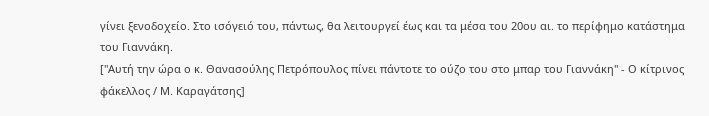γίνει ξενοδοχείο. Στο ισόγειό του, πάντως, θα λειτουργεί έως και τα μέσα του 20ου αι. το περίφημο κατάστημα του Γιαννάκη.
["Αυτή την ώρα ο κ. Θανασούλης Πετρόπουλος πίνει πάντοτε το ούζο του στο μπαρ του Γιαννάκη" - Ο κίτρινος φάκελλος / Μ. Καραγάτσης]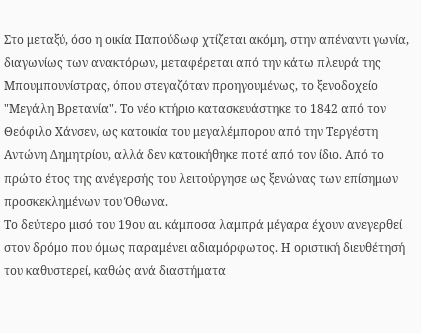Στο μεταξύ, όσο η οικία Παπούδωφ χτίζεται ακόμη, στην απέναντι γωνία, διαγωνίως των ανακτόρων, μεταφέρεται από την κάτω πλευρά της Μπουμπουνίστρας, όπου στεγαζόταν προηγουμένως, το ξενοδοχείο "Μεγάλη Βρετανία". Το νέο κτήριο κατασκευάστηκε το 1842 από τον Θεόφιλο Χάνσεν, ως κατοικία του μεγαλέμπορου από την Τεργέστη Αντώνη Δημητρίου, αλλά δεν κατοικήθηκε ποτέ από τον ίδιο. Από το πρώτο έτος της ανέγερσής του λειτούργησε ως ξενώνας των επίσημων προσκεκλημένων του Όθωνα.
Το δεύτερο μισό του 19ου αι. κάμποσα λαμπρά μέγαρα έχουν ανεγερθεί στον δρόμο που όμως παραμένει αδιαμόρφωτος. Η οριστική διευθέτησή του καθυστερεί, καθώς ανά διαστήματα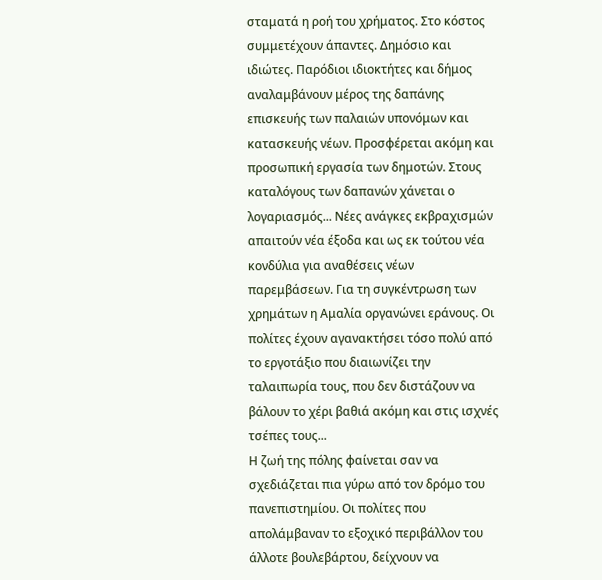σταματά η ροή του χρήματος. Στο κόστος συμμετέχουν άπαντες. Δημόσιο και ιδιώτες. Παρόδιοι ιδιοκτήτες και δήμος αναλαμβάνουν μέρος της δαπάνης επισκευής των παλαιών υπονόμων και κατασκευής νέων. Προσφέρεται ακόμη και προσωπική εργασία των δημοτών. Στους καταλόγους των δαπανών χάνεται ο λογαριασμός... Νέες ανάγκες εκβραχισμών απαιτούν νέα έξοδα και ως εκ τούτου νέα κονδύλια για αναθέσεις νέων παρεμβάσεων. Για τη συγκέντρωση των χρημάτων η Αμαλία οργανώνει εράνους. Οι πολίτες έχουν αγανακτήσει τόσο πολύ από το εργοτάξιο που διαιωνίζει την ταλαιπωρία τους, που δεν διστάζουν να βάλουν το χέρι βαθιά ακόμη και στις ισχνές τσέπες τους...
Η ζωή της πόλης φαίνεται σαν να σχεδιάζεται πια γύρω από τον δρόμο του πανεπιστημίου. Οι πολίτες που απολάμβαναν το εξοχικό περιβάλλον του άλλοτε βουλεβάρτου, δείχνουν να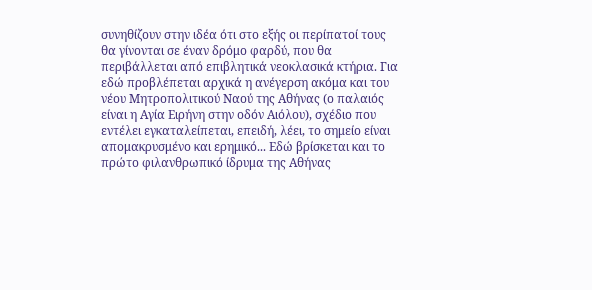συνηθίζουν στην ιδέα ότι στο εξής οι περίπατοί τους θα γίνονται σε έναν δρόμο φαρδύ, που θα περιβάλλεται από επιβλητικά νεοκλασικά κτήρια. Για εδώ προβλέπεται αρχικά η ανέγερση ακόμα και του νέου Μητροπολιτικού Ναού της Αθήνας (ο παλαιός είναι η Αγία Ειρήνη στην οδόν Αιόλου), σχέδιο που εντέλει εγκαταλείπεται, επειδή, λέει, το σημείο είναι απομακρυσμένο και ερημικό... Εδώ βρίσκεται και το πρώτο φιλανθρωπικό ίδρυμα της Αθήνας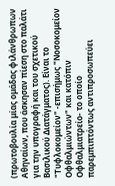(πρωτοβουλία μίας ομάδας φιλάνθρωπων Αθηναίων, που άσκησαν πίεση στο παλάτι για την υπογραφή και του σχετικού Βασιλικού Διατάγματος). Είναι το "Τυφλοκομείον" -επισήμως "Νοσοκομείον Οφθαλμιώντων" και κατόπιν Οφθαλμιατρείο- το οποίο παρεμπιπτόντως αντιπροσωπεύει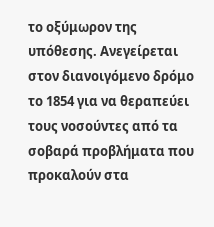το οξύμωρον της υπόθεσης. Ανεγείρεται στον διανοιγόμενο δρόμο το 1854 για να θεραπεύει τους νοσούντες από τα σοβαρά προβλήματα που προκαλούν στα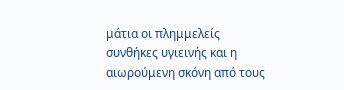μάτια οι πλημμελείς συνθήκες υγιεινής και η αιωρούμενη σκόνη από τους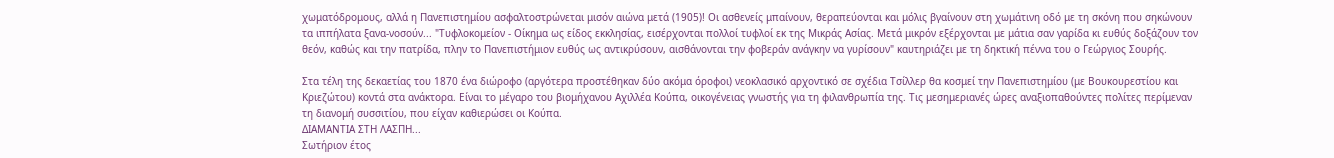χωματόδρομους, αλλά η Πανεπιστημίου ασφαλτοστρώνεται μισόν αιώνα μετά (1905)! Οι ασθενείς μπαίνουν, θεραπεύονται και μόλις βγαίνουν στη χωμάτινη οδό με τη σκόνη που σηκώνουν τα ιππήλατα ξανα-νοσούν... "Τυφλοκομείον - Οίκημα ως είδος εκκλησίας, εισέρχονται πολλοί τυφλοί εκ της Μικράς Ασίας. Μετά μικρόν εξέρχονται με μάτια σαν γαρίδα κι ευθύς δοξάζουν τον θεόν, καθώς και την πατρίδα, πλην το Πανεπιστήμιον ευθύς ως αντικρύσουν, αισθάνονται την φοβεράν ανάγκην να γυρίσουν" καυτηριάζει με τη δηκτική πέννα του ο Γεώργιος Σουρής.

Στα τέλη της δεκαετίας του 1870 ένα διώροφο (αργότερα προστέθηκαν δύο ακόμα όροφοι) νεοκλασικό αρχοντικό σε σχέδια Τσίλλερ θα κοσμεί την Πανεπιστημίου (με Βουκουρεστίου και Κριεζώτου) κοντά στα ανάκτορα. Είναι το μέγαρο του βιομήχανου Αχιλλέα Κούπα, οικογένειας γνωστής για τη φιλανθρωπία της. Τις μεσημεριανές ώρες αναξιοπαθούντες πολίτες περίμεναν τη διανομή συσσιτίου, που είχαν καθιερώσει οι Κούπα.
ΔΙΑΜΑΝΤΙΑ ΣΤΗ ΛΑΣΠΗ...
Σωτήριον έτος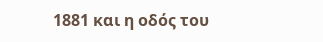1881 και η οδός του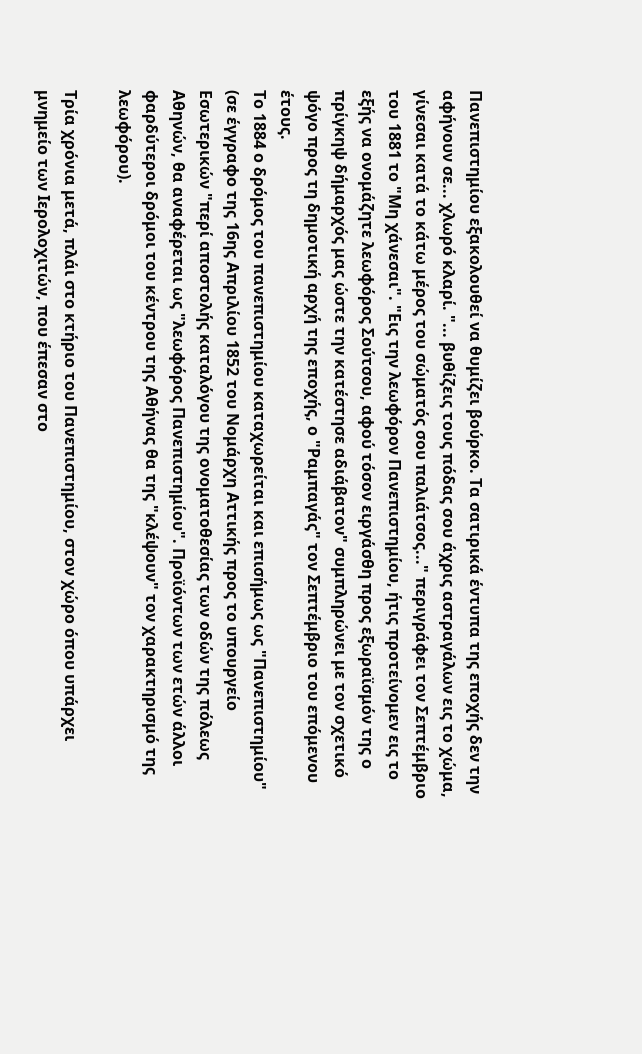Πανεπιστημίου εξακολουθεί να θυμίζει βούρκο. Τα σατιρικά έντυπα της εποχής δεν την αφήνουν σε... χλωρό κλαρί. "... βυθίζεις τους πόδας σου άχρις αστραγάλων εις το χώμα, γίνεσαι κατά το κάτω μέρος του σώματός σου παλιάτσος..." περιγράφει τον Σεπτέμβριο του 1881 το "Μη χάνεσαι". "Εις την λεωφόρον Πανεπιστημίου, ήτις προτείνομεν εις το εξής να ονομάζητε λεωφόρος Σούτσου, αφού τόσον ειργάσθη προς εξωραϊσμόν της ο πρίγκηψ δήμαρχός μας ώστε την κατέστησε αδιάβατον" συμπληρώνει με τον σχετικό ψόγο προς τη δημοτική αρχή της εποχής, ο "Ραμπαγάς" τον Σεπτέμβριο του επόμενου έτους.
Το 1884 ο δρόμος του πανεπιστημίου καταχωρείται και επισήμως ως "Πανεπιστημίου" (σε έγγραφο της 16ης Απριλίου 1852 του Νομάρχη Αττικής προς το υπουργείο Εσωτερικών "περί αποστολής καταλόγου της ονοματοθεσίας των οδών της πόλεως Αθηνών, θα αναφέρεται ως "λεωφόρος Πανεπιστημίου". Προϊόντων των ετών άλλοι φαρδύτεροι δρόμοι του κέντρου της Αθήνας θα της "κλέψουν" τον χαρακτηρισμό της λεωφόρου).

Τρία χρόνια μετά, πλάι στο κτήριο του Πανεπιστημίου, στον χώρο όπου υπάρχει μνημείο των Ιερολοχιτών, που έπεσαν στο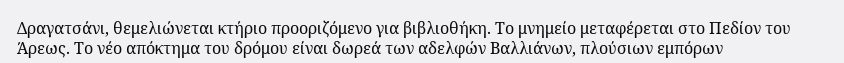Δραγατσάνι, θεμελιώνεται κτήριο προοριζόμενο για βιβλιοθήκη. Το μνημείο μεταφέρεται στο Πεδίον του Άρεως. Το νέο απόκτημα του δρόμου είναι δωρεά των αδελφών Βαλλιάνων, πλούσιων εμπόρων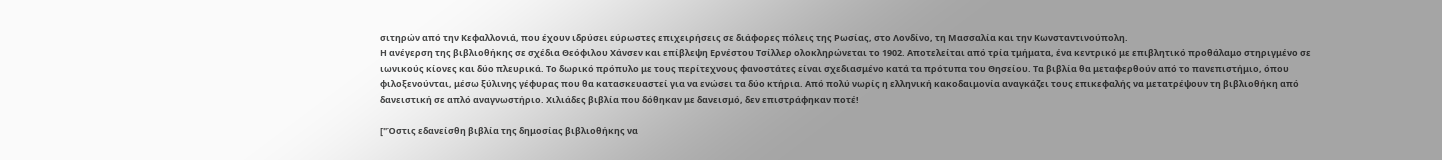σιτηρών από την Κεφαλλονιά, που έχουν ιδρύσει εύρωστες επιχειρήσεις σε διάφορες πόλεις της Ρωσίας, στο Λονδίνο, τη Μασσαλία και την Κωνσταντινούπολη.
Η ανέγερση της βιβλιοθήκης σε σχέδια Θεόφιλου Χάνσεν και επίβλεψη Ερνέστου Τσίλλερ ολοκληρώνεται το 1902. Αποτελείται από τρία τμήματα, ένα κεντρικό με επιβλητικό προθάλαμο στηριγμένο σε ιωνικούς κίονες και δύο πλευρικά. Το δωρικό πρόπυλο με τους περίτεχνους φανοστάτες είναι σχεδιασμένο κατά τα πρότυπα του Θησείου. Τα βιβλία θα μεταφερθούν από το πανεπιστήμιο, όπου φιλοξενούνται, μέσω ξύλινης γέφυρας που θα κατασκευαστεί για να ενώσει τα δύο κτήρια. Από πολύ νωρίς η ελληνική κακοδαιμονία αναγκάζει τους επικεφαλής να μετατρέψουν τη βιβλιοθήκη από δανειστική σε απλό αναγνωστήριο. Χιλιάδες βιβλία που δόθηκαν με δανεισμό, δεν επιστράφηκαν ποτέ!

["Όστις εδανείσθη βιβλία της δημοσίας βιβλιοθήκης να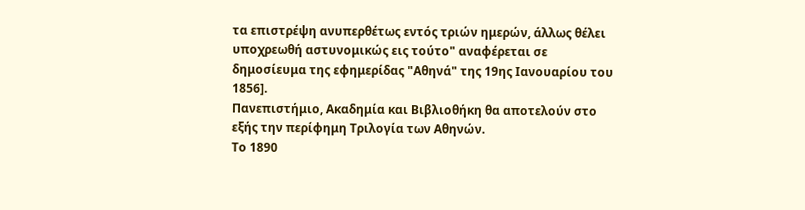τα επιστρέψη ανυπερθέτως εντός τριών ημερών, άλλως θέλει υποχρεωθή αστυνομικώς εις τούτο" αναφέρεται σε δημοσίευμα της εφημερίδας "Αθηνά" της 19ης Ιανουαρίου του 1856].
Πανεπιστήμιο, Ακαδημία και Βιβλιοθήκη θα αποτελούν στο εξής την περίφημη Τριλογία των Αθηνών.
Το 1890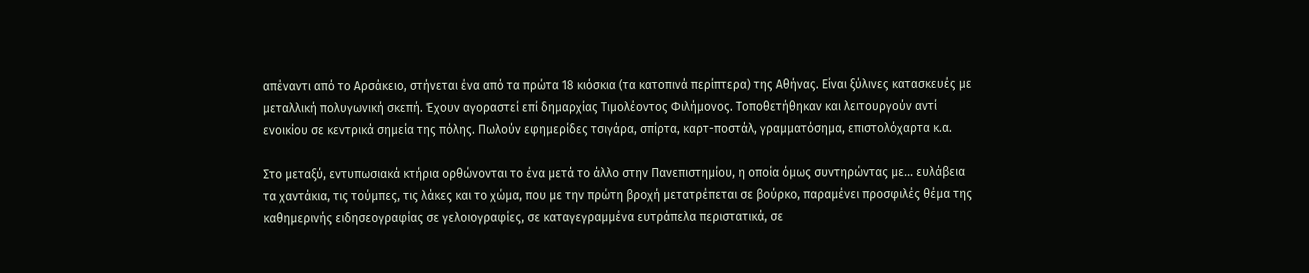απέναντι από το Αρσάκειο, στήνεται ένα από τα πρώτα 18 κιόσκια (τα κατοπινά περίπτερα) της Αθήνας. Είναι ξύλινες κατασκευές με μεταλλική πολυγωνική σκεπή. Έχουν αγοραστεί επί δημαρχίας Τιμολέοντος Φιλήμονος. Τοποθετήθηκαν και λειτουργούν αντί ενοικίου σε κεντρικά σημεία της πόλης. Πωλούν εφημερίδες τσιγάρα, σπίρτα, καρτ-ποστάλ, γραμματόσημα, επιστολόχαρτα κ.α.

Στο μεταξύ, εντυπωσιακά κτήρια ορθώνονται το ένα μετά το άλλο στην Πανεπιστημίου, η οποία όμως συντηρώντας με... ευλάβεια τα χαντάκια, τις τούμπες, τις λάκες και το χώμα, που με την πρώτη βροχή μετατρέπεται σε βούρκο, παραμένει προσφιλές θέμα της καθημερινής ειδησεογραφίας σε γελοιογραφίες, σε καταγεγραμμένα ευτράπελα περιστατικά, σε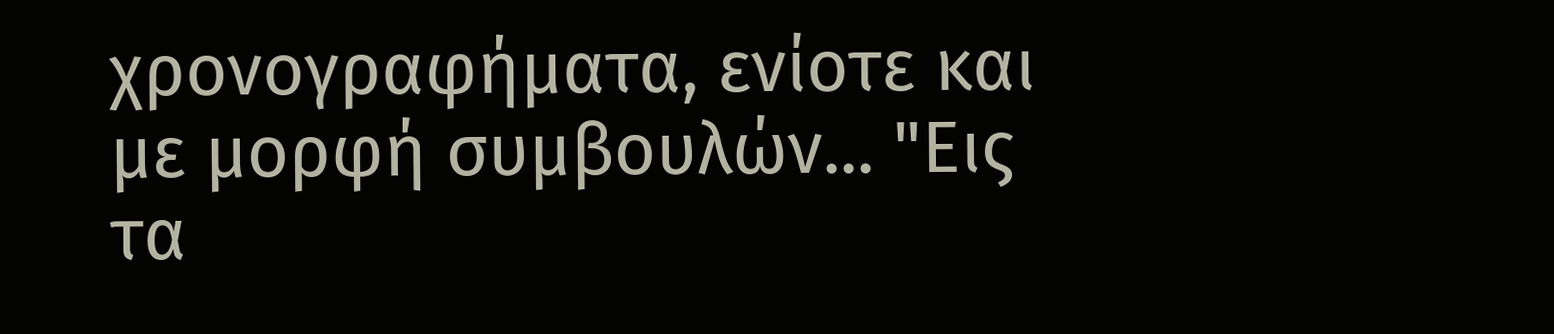χρονογραφήματα, ενίοτε και με μορφή συμβουλών... "Εις τα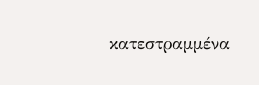κατεστραμμένα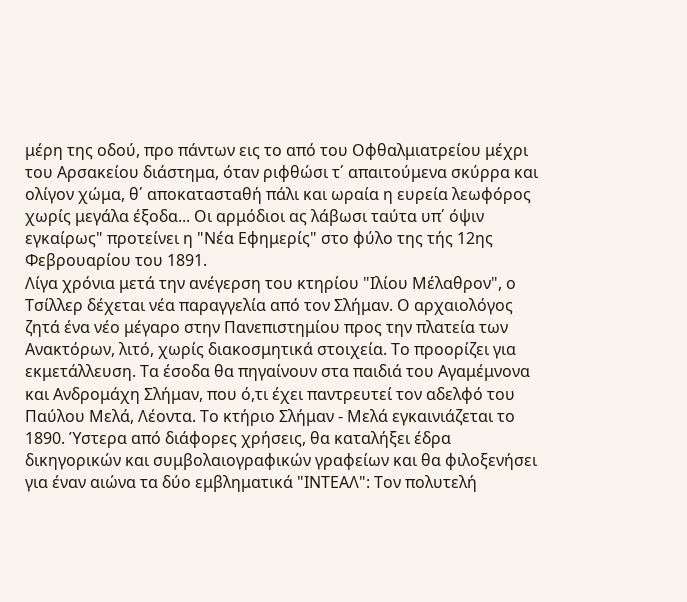μέρη της οδού, προ πάντων εις το από του Οφθαλμιατρείου μέχρι του Αρσακείου διάστημα, όταν ριφθώσι τ΄ απαιτούμενα σκύρρα και ολίγον χώμα, θ΄ αποκατασταθή πάλι και ωραία η ευρεία λεωφόρος χωρίς μεγάλα έξοδα... Οι αρμόδιοι ας λάβωσι ταύτα υπ΄ όψιν εγκαίρως" προτείνει η "Νέα Εφημερίς" στο φύλο της τής 12ης Φεβρουαρίου του 1891.
Λίγα χρόνια μετά την ανέγερση του κτηρίου "Ιλίου Μέλαθρον", ο Τσίλλερ δέχεται νέα παραγγελία από τον Σλήμαν. Ο αρχαιολόγος ζητά ένα νέο μέγαρο στην Πανεπιστημίου προς την πλατεία των Ανακτόρων, λιτό, χωρίς διακοσμητικά στοιχεία. Το προορίζει για εκμετάλλευση. Τα έσοδα θα πηγαίνουν στα παιδιά του Αγαμέμνονα και Ανδρομάχη Σλήμαν, που ό,τι έχει παντρευτεί τον αδελφό του Παύλου Μελά, Λέοντα. Το κτήριο Σλήμαν - Μελά εγκαινιάζεται το 1890. Ύστερα από διάφορες χρήσεις, θα καταλήξει έδρα δικηγορικών και συμβολαιογραφικών γραφείων και θα φιλοξενήσει για έναν αιώνα τα δύο εμβληματικά "ΙΝΤΕΑΛ": Τον πολυτελή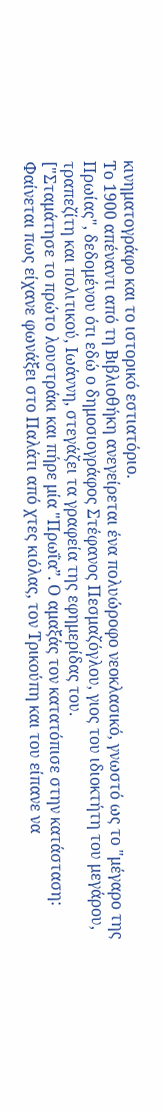κινηματογράφο και το ιστορικό εστιατόριο.
Το 1900 απέναντι από τη Βιβλιοθήκη ανεγείρεται ένα πολυώροφο νεοκλασικό, γνωστό ως το "μέγαρο της Πρωίας", δεδομένου ότι εδώ ο δημοσιογράφος Στέφανος Πεσμαζόγλου, γιος του ιδιοκτήτη του μεγάρου, τραπεζίτη και πολιτικού, Ιωάννη, στεγάζει τα γραφεία της εφημερίδας του.
["Σταμάτησε το πρώτο λουστράκι και πήρε μία "Πρωΐα”. Ο αμαξάς τον κατατόπισε στην κατάσταση: Φαίνεται πως είχανε φωνάξει στο Παλάτι από χτες κιόλας, τον Τρικούπη και του είπανε να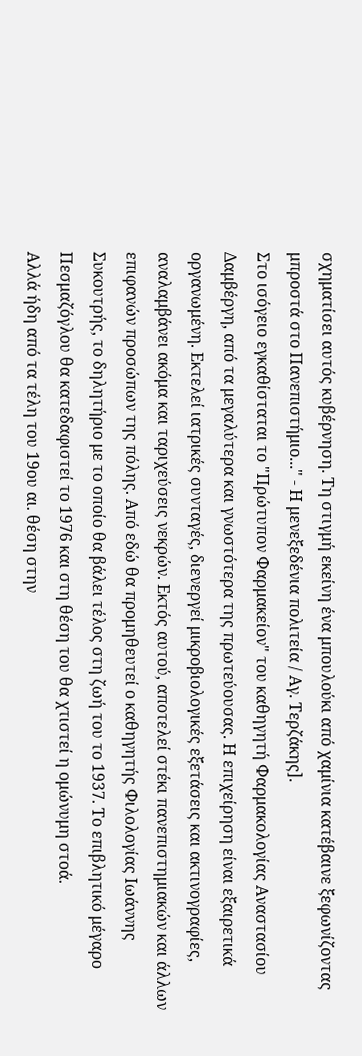σχηματίσει αυτός κυβέρνηση. Τη στιγμή εκείνη ένα μπουλούκι από χαμίνια κατέβαινε ξεφωνίζοντας μπροστά στο Πανεπιστήμιο..." - Η μενεξεδένια πολιτεία / Αγ. Τερζάκης].
Στο ισόγειο εγκαθίσταται το "Πρώτυπον Φαρμακείον" του καθηγητή Φαρμακολογίας Αναστασίου Δαμβέργη, από τα μεγαλύτερα και γνωστότερα της πρωτεύουσας. Η επιχείρηση είναι εξαιρετικά οργανωμένη. Εκτελεί ιατρικές συνταγές, διενεργεί μικροβιολογικές εξετάσεις και ακτινογραφίες, αναλαμβάνει ακόμα και ταριχεύσεις νεκρών. Εκτός αυτού, αποτελεί στέκι πανεπιστημιακών και άλλων επιφανών προσώπων της πόλης. Από εδώ θα προμηθευτεί ο καθηγητής Φιλολογίας Ιωάννης Συκουτρής, το δηλητήριο με το οποίο θα βάλει τέλος στη ζωή του το 1937. Το επιβλητικό μέγαρο Πεσμαζόγλου θα κατεδαφιστεί το 1976 και στη θέση του θα χτιστεί η ομώνυμη στοά.
Αλλά ήδη από τα τέλη του 19ου αι. θέση στην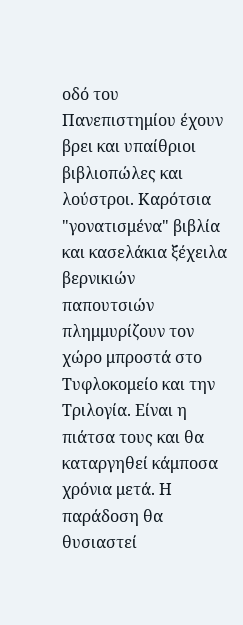οδό του Πανεπιστημίου έχουν βρει και υπαίθριοι βιβλιοπώλες και λούστροι. Καρότσια "γονατισμένα" βιβλία και κασελάκια ξέχειλα βερνικιών παπουτσιών πλημμυρίζουν τον χώρο μπροστά στο Τυφλοκομείο και την Τριλογία. Είναι η πιάτσα τους και θα καταργηθεί κάμποσα χρόνια μετά. Η παράδοση θα θυσιαστεί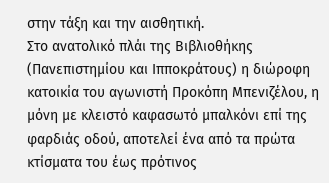στην τάξη και την αισθητική.
Στο ανατολικό πλάι της Βιβλιοθήκης (Πανεπιστημίου και Ιπποκράτους) η διώροφη κατοικία του αγωνιστή Προκόπη Μπενιζέλου, η μόνη με κλειστό καφασωτό μπαλκόνι επί της φαρδιάς οδού, αποτελεί ένα από τα πρώτα κτίσματα του έως πρότινος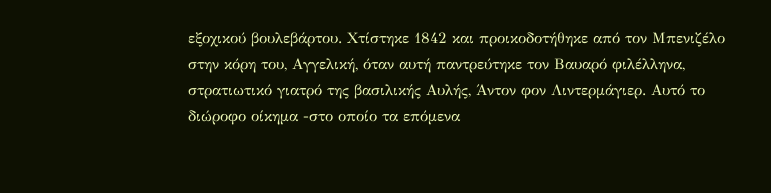εξοχικού βουλεβάρτου. Χτίστηκε 1842 και προικοδοτήθηκε από τον Μπενιζέλο στην κόρη του, Αγγελική, όταν αυτή παντρεύτηκε τον Βαυαρό φιλέλληνα, στρατιωτικό γιατρό της βασιλικής Αυλής, Άντον φον Λιντερμάγιερ. Αυτό το διώροφο οίκημα -στο οποίο τα επόμενα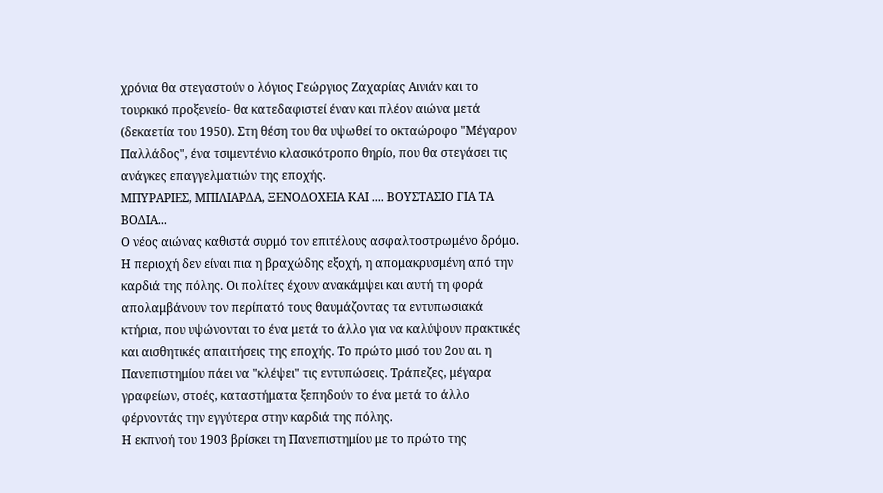χρόνια θα στεγαστούν ο λόγιος Γεώργιος Ζαχαρίας Αινιάν και το τουρκικό προξενείο- θα κατεδαφιστεί έναν και πλέον αιώνα μετά (δεκαετία του 1950). Στη θέση του θα υψωθεί το οκταώροφο "Μέγαρον Παλλάδος", ένα τσιμεντένιο κλασικότροπο θηρίο, που θα στεγάσει τις ανάγκες επαγγελματιών της εποχής.
ΜΠΥΡΑΡΙΕΣ, ΜΠΙΛΙΑΡΔΑ, ΞΕΝΟΔΟΧΕΙΑ ΚΑΙ .... ΒΟΥΣΤΑΣΙΟ ΓΙΑ ΤΑ ΒΟΔΙΑ...
Ο νέος αιώνας καθιστά συρμό τον επιτέλους ασφαλτοστρωμένο δρόμο. Η περιοχή δεν είναι πια η βραχώδης εξοχή, η απομακρυσμένη από την καρδιά της πόλης. Οι πολίτες έχουν ανακάμψει και αυτή τη φορά απολαμβάνουν τον περίπατό τους θαυμάζοντας τα εντυπωσιακά κτήρια, που υψώνονται το ένα μετά το άλλο για να καλύψουν πρακτικές και αισθητικές απαιτήσεις της εποχής. Το πρώτο μισό του 2ου αι. η Πανεπιστημίου πάει να "κλέψει" τις εντυπώσεις. Τράπεζες, μέγαρα γραφείων, στοές, καταστήματα ξεπηδούν το ένα μετά το άλλο φέρνοντάς την εγγύτερα στην καρδιά της πόλης.
Η εκπνοή του 1903 βρίσκει τη Πανεπιστημίου με το πρώτο της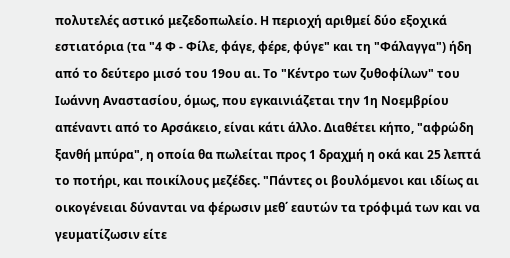πολυτελές αστικό μεζεδοπωλείο. Η περιοχή αριθμεί δύο εξοχικά εστιατόρια (τα "4 Φ - Φίλε, φάγε, φέρε, φύγε" και τη "Φάλαγγα") ήδη από το δεύτερο μισό του 19ου αι. Το "Κέντρο των ζυθοφίλων" του Ιωάννη Αναστασίου, όμως, που εγκαινιάζεται την 1η Νοεμβρίου απέναντι από το Αρσάκειο, είναι κάτι άλλο. Διαθέτει κήπο, "αφρώδη ξανθή μπύρα", η οποία θα πωλείται προς 1 δραχμή η οκά και 25 λεπτά το ποτήρι, και ποικίλους μεζέδες. "Πάντες οι βουλόμενοι και ιδίως αι οικογένειαι δύνανται να φέρωσιν μεθ΄ εαυτών τα τρόφιμά των και να γευματίζωσιν είτε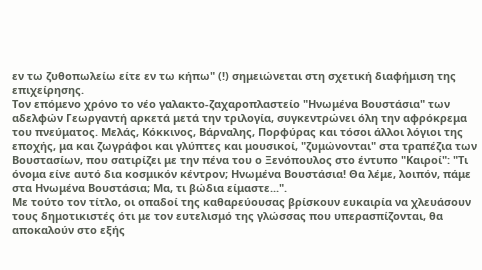εν τω ζυθοπωλείω είτε εν τω κήπω" (!) σημειώνεται στη σχετική διαφήμιση της επιχείρησης.
Τον επόμενο χρόνο το νέο γαλακτο-ζαχαροπλαστείο "Ηνωμένα Βουστάσια" των αδελφών Γεωργαντή αρκετά μετά την τριλογία, συγκεντρώνει όλη την αφρόκρεμα του πνεύματος. Μελάς, Κόκκινος, Βάρναλης, Πορφύρας και τόσοι άλλοι λόγιοι της εποχής, μα και ζωγράφοι και γλύπτες και μουσικοί, "ζυμώνονται" στα τραπέζια των Βουστασίων, που σατιρίζει με την πένα του ο Ξενόπουλος στο έντυπο "Καιροί": "Τι όνομα είνε αυτό δια κοσμικόν κέντρον; Ηνωμένα Βουστάσια! Θα λέμε, λοιπόν, πάμε στα Ηνωμένα Βουστάσια; Μα, τι βώδια είμαστε...".
Με τούτο τον τίτλο, οι οπαδοί της καθαρεύουσας βρίσκουν ευκαιρία να χλευάσουν τους δημοτικιστές ότι με τον ευτελισμό της γλώσσας που υπερασπίζονται, θα αποκαλούν στο εξής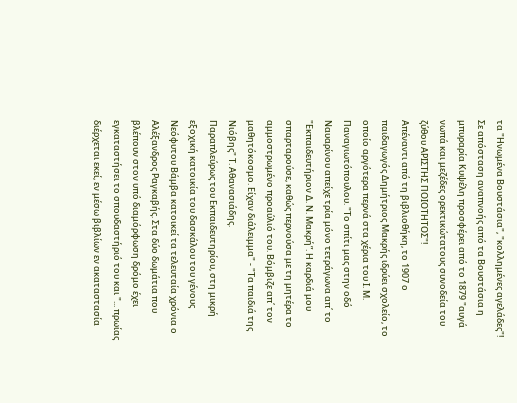τα "Ηνωμένα Βουστάσια", "κολλημένες αγελάδες"!
Σε απόσταση αναπνοής από τα Βουστάσια η μπυραρία Κυψέλη προσφέρει από το 1879 "αυγά νωπά και μεζέδες ορεκτικώτατους συνοδεία του ζύθου ΑΡΙΣΤΗΣ ΠΟΙΟΤΗΤΟΣ"!
Απέναντι από τη βιβλιοθήκη, το 1907 ο παιδαγωγός Δημήτριος Μακρής ιδρύει σχολείο, το οποίο αργότερα περνά στα χέρια του Ι. Μ. Παναγιωτόπουλου. "Το σπίτι μας στην οδό Ναυαρίνου απείχε τρία μόνο τετράγωνα απ΄ το "Εκπαιδευτήριον Δ. Ν. Μακρή”. Η καρδιά μου σπαρταρούσε, καθώς περνούσα με τη μητέρα το αμμοστρωμένο προαύλιό του. Βόμβιζε απ΄ τον μαθητόκοσμο. Είχαν διάλειμμα" - "Τα παιδιά της Νιόβης" Τ. Αθανασιάδης.
Παραπλεύρως του Εκπαιδευτηρίου, στη μικρή εξοχική κατοικία του δασκάλου του γένους Νεόφυτου Βάμβα κατοικεί τα τελευταία χρόνια ο Αλέξανδρος Ραγκαβής. Στα δύο δωμάτια που βλέπουν στον υπό διαμόρφωση δρόμο έχει εγκαταστήσει το σπουδαστήριό του και "... πρωίας διέρχεται εκεί, εν μέσω βιβλίων εν ακαταστασία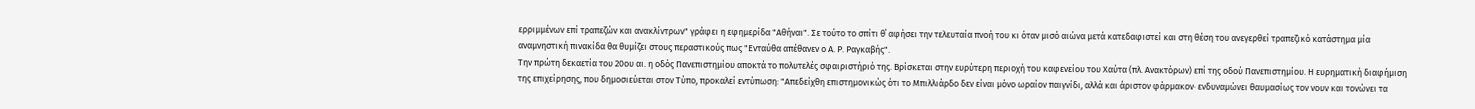ερριμμένων επί τραπεζών και ανακλίντρων" γράφει η εφημερίδα "Αθήναι". Σε τούτο το σπίτι θ΄ αφήσει την τελευταία πνοή του κι όταν μισό αιώνα μετά κατεδαφιστεί και στη θέση του ανεγερθεί τραπεζικό κατάστημα μία αναμνηστική πινακίδα θα θυμίζει στους περαστικούς πως "Ενταύθα απέθανεν ο Α. Ρ. Ραγκαβής".
Την πρώτη δεκαετία του 20ου αι. η οδός Πανεπιστημίου αποκτά το πολυτελές σφαιριστήριό της. Βρίσκεται στην ευρύτερη περιοχή του καφενείου του Χαύτα (πλ. Ανακτόρων) επί της οδού Πανεπιστημίου. Η ευρηματική διαφήμιση της επιχείρησης, που δημοσιεύεται στον Τύπο, προκαλεί εντύπωση: "Απεδείχθη επιστημονικώς ότι το Μπιλλιάρδο δεν είναι μόνο ωραίον παιγνίδι, αλλά και άριστον φάρμακον· ενδυναμώνει θαυμασίως τον νουν και τονώνει τα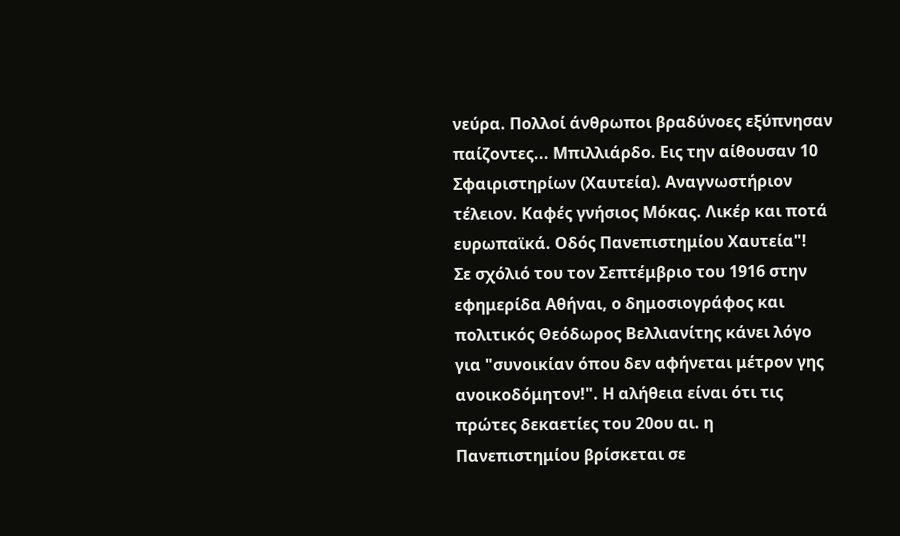νεύρα. Πολλοί άνθρωποι βραδύνοες εξύπνησαν παίζοντες... Μπιλλιάρδο. Εις την αίθουσαν 10 Σφαιριστηρίων (Χαυτεία). Αναγνωστήριον τέλειον. Καφές γνήσιος Μόκας. Λικέρ και ποτά ευρωπαϊκά. Οδός Πανεπιστημίου Χαυτεία"!
Σε σχόλιό του τον Σεπτέμβριο του 1916 στην εφημερίδα Αθήναι, ο δημοσιογράφος και πολιτικός Θεόδωρος Βελλιανίτης κάνει λόγο για "συνοικίαν όπου δεν αφήνεται μέτρον γης ανοικοδόμητον!". Η αλήθεια είναι ότι τις πρώτες δεκαετίες του 20ου αι. η Πανεπιστημίου βρίσκεται σε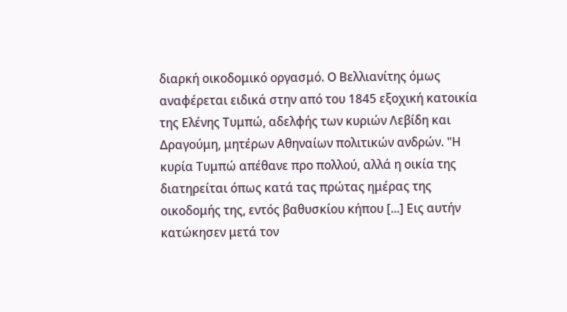διαρκή οικοδομικό οργασμό. Ο Βελλιανίτης όμως αναφέρεται ειδικά στην από του 1845 εξοχική κατοικία της Ελένης Τυμπώ, αδελφής των κυριών Λεβίδη και Δραγούμη, μητέρων Αθηναίων πολιτικών ανδρών. "Η κυρία Τυμπώ απέθανε προ πολλού, αλλά η οικία της διατηρείται όπως κατά τας πρώτας ημέρας της οικοδομής της, εντός βαθυσκίου κήπου [...] Εις αυτήν κατώκησεν μετά τον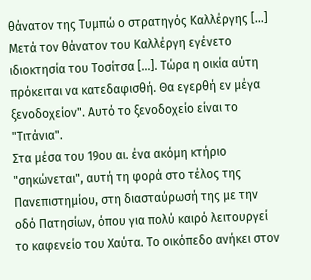θάνατον της Τυμπώ ο στρατηγός Καλλέργης [...] Μετά τον θάνατον του Καλλέργη εγένετο ιδιοκτησία του Τοσίτσα [...]. Τώρα η οικία αύτη πρόκειται να κατεδαφισθή. Θα εγερθή εν μέγα ξενοδοχείον". Αυτό το ξενοδοχείο είναι το "Τιτάνια".
Στα μέσα του 19ου αι. ένα ακόμη κτήριο "σηκώνεται", αυτή τη φορά στο τέλος της Πανεπιστημίου, στη διασταύρωσή της με την οδό Πατησίων, όπου για πολύ καιρό λειτουργεί το καφενείο του Χαύτα. Το οικόπεδο ανήκει στον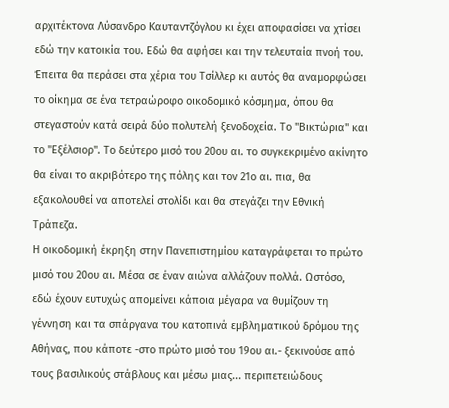αρχιτέκτονα Λύσανδρο Καυταντζόγλου κι έχει αποφασίσει να χτίσει εδώ την κατοικία του. Εδώ θα αφήσει και την τελευταία πνοή του. Έπειτα θα περάσει στα χέρια του Τσίλλερ κι αυτός θα αναμορφώσει το οίκημα σε ένα τετραώροφο οικοδομικό κόσμημα, όπου θα στεγαστούν κατά σειρά δύο πολυτελή ξενοδοχεία. Το "Βικτώρια" και το "Εξέλσιορ". Το δεύτερο μισό του 20ου αι. το συγκεκριμένο ακίνητο θα είναι το ακριβότερο της πόλης και τον 21ο αι. πια, θα εξακολουθεί να αποτελεί στολίδι και θα στεγάζει την Εθνική Τράπεζα.
Η οικοδομική έκρηξη στην Πανεπιστημίου καταγράφεται το πρώτο μισό του 20ου αι. Μέσα σε έναν αιώνα αλλάζουν πολλά. Ωστόσο, εδώ έχουν ευτυχώς απομείνει κάποια μέγαρα να θυμίζουν τη γέννηση και τα σπάργανα του κατοπινά εμβληματικού δρόμου της Αθήνας, που κάποτε -στο πρώτο μισό του 19ου αι.- ξεκινούσε από τους βασιλικούς στάβλους και μέσω μιας... περιπετειώδους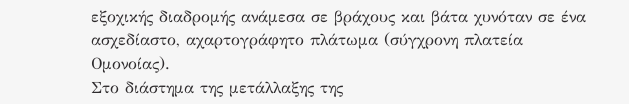εξοχικής διαδρομής ανάμεσα σε βράχους και βάτα χυνόταν σε ένα ασχεδίαστο, αχαρτογράφητο πλάτωμα (σύγχρονη πλατεία Ομονοίας).
Στο διάστημα της μετάλλαξης της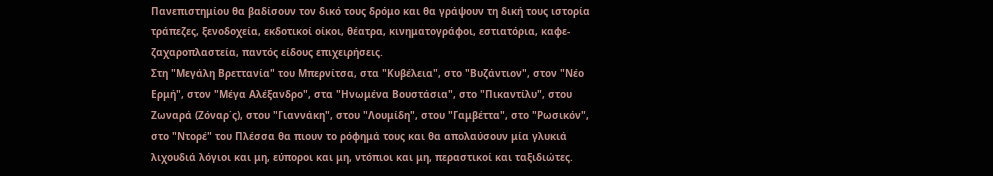Πανεπιστημίου θα βαδίσουν τον δικό τους δρόμο και θα γράψουν τη δική τους ιστορία τράπεζες, ξενοδοχεία, εκδοτικοί οίκοι, θέατρα, κινηματογράφοι, εστιατόρια, καφε-ζαχαροπλαστεία, παντός είδους επιχειρήσεις.
Στη "Μεγάλη Βρεττανία" του Μπερνίτσα, στα "Κυβέλεια", στο "Βυζάντιον", στον "Νέο Ερμή", στον "Μέγα Αλέξανδρο", στα "Ηνωμένα Βουστάσια", στο "Πικαντίλυ", στου Ζωναρά (Ζόναρ΄ς), στου "Γιαννάκη", στου "Λουμίδη", στου "Γαμβέττα", στο "Ρωσικόν", στο "Ντορέ" του Πλέσσα θα πιουν το ρόφημά τους και θα απολαύσουν μία γλυκιά λιχουδιά λόγιοι και μη, εύποροι και μη, ντόπιοι και μη, περαστικοί και ταξιδιώτες.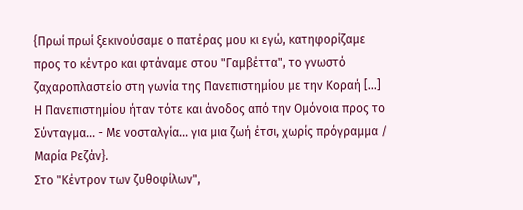{Πρωί πρωί ξεκινούσαμε ο πατέρας μου κι εγώ, κατηφορίζαμε προς το κέντρο και φτάναμε στου "Γαμβέττα", το γνωστό ζαχαροπλαστείο στη γωνία της Πανεπιστημίου με την Κοραή [...] Η Πανεπιστημίου ήταν τότε και άνοδος από την Ομόνοια προς το Σύνταγμα... - Με νοσταλγία... για μια ζωή έτσι, χωρίς πρόγραμμα / Μαρία Ρεζάν}.
Στο "Κέντρον των ζυθοφίλων",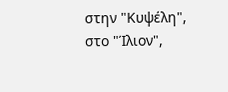στην "Κυψέλη", στο "Ίλιον",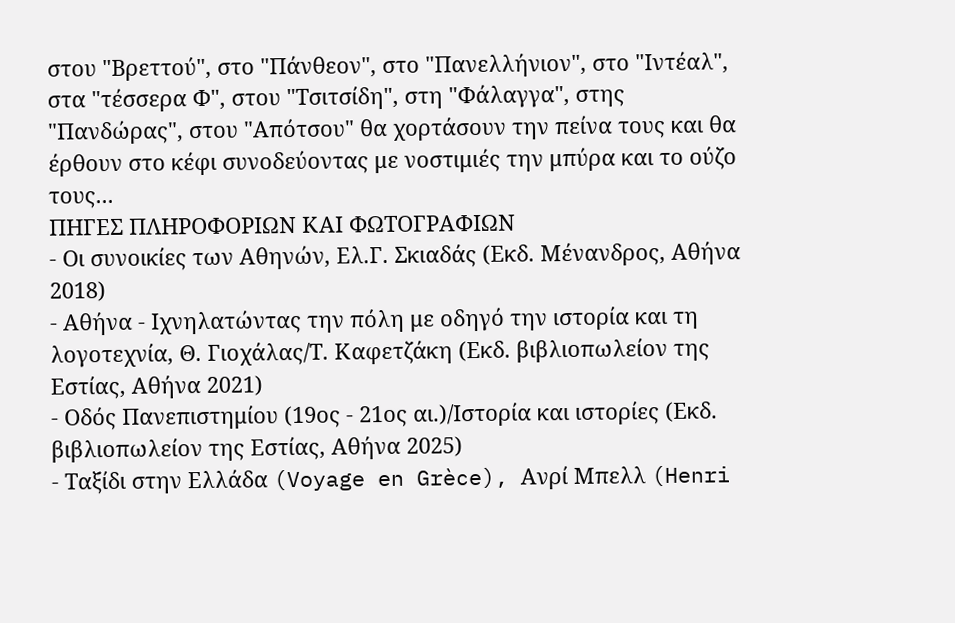στου "Βρεττού", στο "Πάνθεον", στο "Πανελλήνιον", στο "Ιντέαλ", στα "τέσσερα Φ", στου "Τσιτσίδη", στη "Φάλαγγα", στης "Πανδώρας", στου "Απότσου" θα χορτάσουν την πείνα τους και θα έρθουν στο κέφι συνοδεύοντας με νοστιμιές την μπύρα και το ούζο τους...
ΠΗΓΕΣ ΠΛΗΡΟΦΟΡΙΩΝ ΚΑΙ ΦΩΤΟΓΡΑΦΙΩΝ
- Οι συνοικίες των Αθηνών, Ελ.Γ. Σκιαδάς (Εκδ. Μένανδρος, Αθήνα 2018)
- Αθήνα - Ιχνηλατώντας την πόλη με οδηγό την ιστορία και τη λογοτεχνία, Θ. Γιοχάλας/Τ. Καφετζάκη (Εκδ. βιβλιοπωλείον της Εστίας, Αθήνα 2021)
- Οδός Πανεπιστημίου (19ος - 21ος αι.)/Ιστορία και ιστορίες (Εκδ. βιβλιοπωλείον της Εστίας, Αθήνα 2025)
- Ταξίδι στην Ελλάδα (Voyage en Grèce), Ανρί Μπελλ (Henri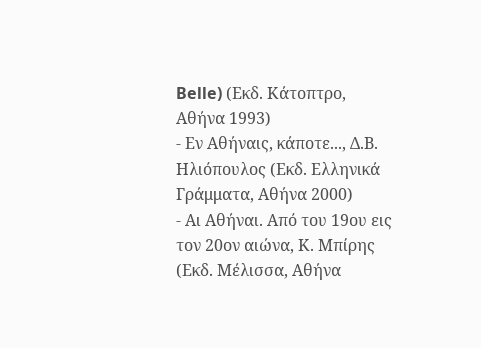Belle) (Εκδ. Κάτοπτρο, Αθήνα 1993)
- Εν Αθήναις, κάποτε..., Δ.Β. Ηλιόπουλος (Εκδ. Ελληνικά Γράμματα, Αθήνα 2000)
- Αι Αθήναι. Από του 19ου εις τον 20ον αιώνα, Κ. Μπίρης (Εκδ. Μέλισσα, Αθήνα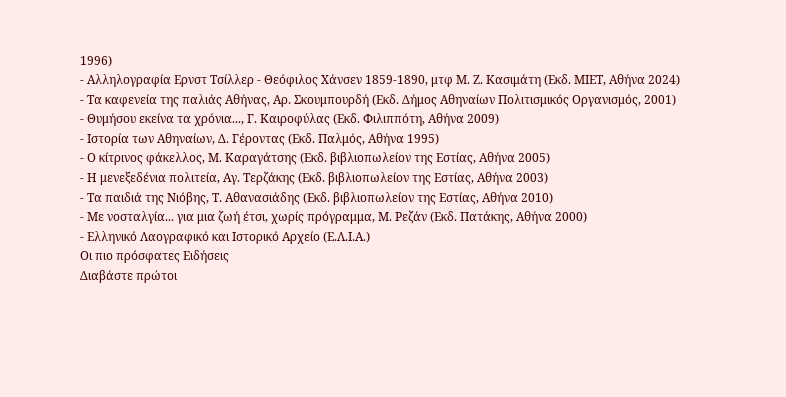1996)
- Αλληλογραφία Ερνστ Τσίλλερ - Θεόφιλος Χάνσεν 1859-1890, μτφ Μ. Ζ. Κασιμάτη (Εκδ. ΜΙΕΤ, Αθήνα 2024)
- Τα καφενεία της παλιάς Αθήνας, Αρ. Σκουμπουρδή (Εκδ. Δήμος Αθηναίων Πολιτισμικός Οργανισμός, 2001)
- Θυμήσου εκείνα τα χρόνια..., Γ. Καιροφύλας (Εκδ. Φιλιππότη, Αθήνα 2009)
- Ιστορία των Αθηναίων, Δ. Γέροντας (Εκδ. Παλμός, Αθήνα 1995)
- Ο κίτρινος φάκελλος, Μ. Καραγάτσης (Εκδ. βιβλιοπωλείον της Εστίας, Αθήνα 2005)
- Η μενεξεδένια πολιτεία, Αγ. Τερζάκης (Εκδ. βιβλιοπωλείον της Εστίας, Αθήνα 2003)
- Τα παιδιά της Νιόβης, Τ. Αθανασιάδης (Εκδ. βιβλιοπωλείον της Εστίας, Αθήνα 2010)
- Με νοσταλγία... για μια ζωή έτσι, χωρίς πρόγραμμα, Μ. Ρεζάν (Εκδ. Πατάκης, Αθήνα 2000)
- Ελληνικό Λαογραφικό και Ιστορικό Αρχείο (Ε.Λ.Ι.Α.)
Οι πιο πρόσφατες Ειδήσεις
Διαβάστε πρώτοι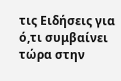τις Ειδήσεις για ό,τι συμβαίνει τώρα στην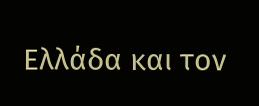Ελλάδα και τον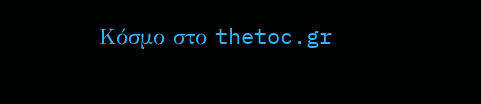Κόσμο στο thetoc.gr